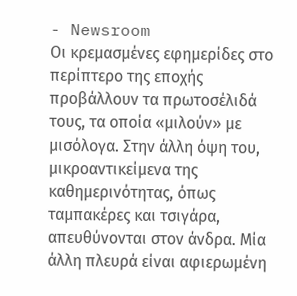- Newsroom
Οι κρεμασμένες εφημερίδες στο περίπτερο της εποχής προβάλλουν τα πρωτοσέλιδά τους, τα οποία «μιλούν» με μισόλογα. Στην άλλη όψη του, μικροαντικείμενα της καθημερινότητας, όπως ταμπακέρες και τσιγάρα, απευθύνονται στον άνδρα. Μία άλλη πλευρά είναι αφιερωμένη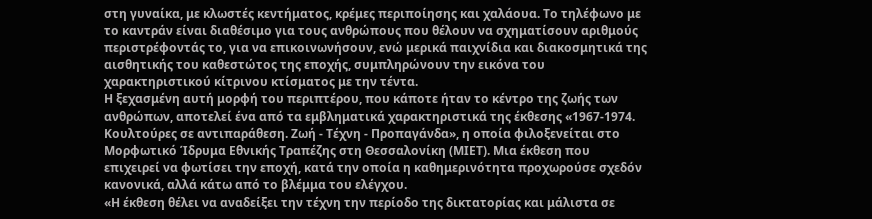στη γυναίκα, με κλωστές κεντήματος, κρέμες περιποίησης και χαλάουα. Το τηλέφωνο με το καντράν είναι διαθέσιμο για τους ανθρώπους που θέλουν να σχηματίσουν αριθμούς περιστρέφοντάς το, για να επικοινωνήσουν, ενώ μερικά παιχνίδια και διακοσμητικά της αισθητικής του καθεστώτος της εποχής, συμπληρώνουν την εικόνα του χαρακτηριστικού κίτρινου κτίσματος με την τέντα.
Η ξεχασμένη αυτή μορφή του περιπτέρου, που κάποτε ήταν το κέντρο της ζωής των ανθρώπων, αποτελεί ένα από τα εμβληματικά χαρακτηριστικά της έκθεσης «1967-1974. Κουλτούρες σε αντιπαράθεση. Ζωή - Τέχνη - Προπαγάνδα», η οποία φιλοξενείται στο Μορφωτικό Ίδρυμα Εθνικής Τραπέζης στη Θεσσαλονίκη (ΜΙΕΤ). Μια έκθεση που επιχειρεί να φωτίσει την εποχή, κατά την οποία η καθημερινότητα προχωρούσε σχεδόν κανονικά, αλλά κάτω από το βλέμμα του ελέγχου.
«Η έκθεση θέλει να αναδείξει την τέχνη την περίοδο της δικτατορίας και μάλιστα σε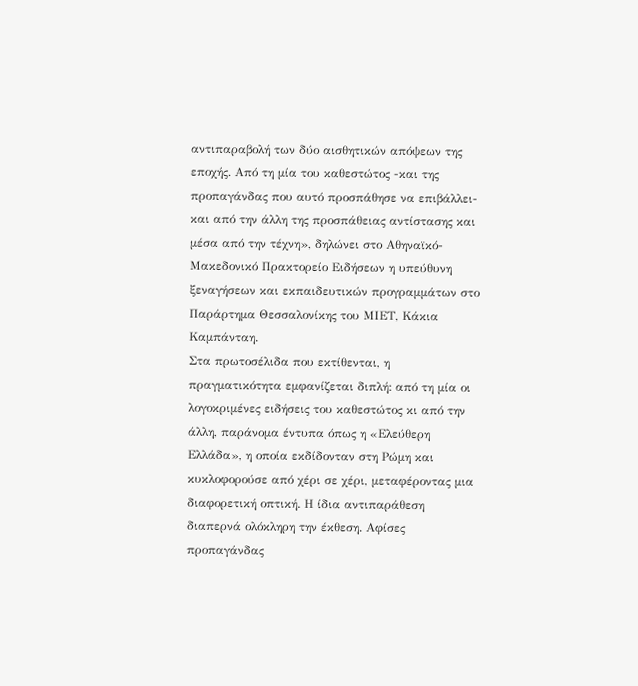αντιπαραβολή των δύο αισθητικών απόψεων της εποχής. Από τη μία του καθεστώτος -και της προπαγάνδας που αυτό προσπάθησε να επιβάλλει- και από την άλλη της προσπάθειας αντίστασης και μέσα από την τέχνη», δηλώνει στο Αθηναϊκό-Μακεδονικό Πρακτορείο Ειδήσεων η υπεύθυνη ξεναγήσεων και εκπαιδευτικών προγραμμάτων στο Παράρτημα Θεσσαλονίκης του ΜΙΕΤ, Κάκια Καμπάνταη.
Στα πρωτοσέλιδα που εκτίθενται, η πραγματικότητα εμφανίζεται διπλή: από τη μία οι λογοκριμένες ειδήσεις του καθεστώτος κι από την άλλη, παράνομα έντυπα όπως η «Ελεύθερη Ελλάδα», η οποία εκδίδονταν στη Ρώμη και κυκλοφορούσε από χέρι σε χέρι, μεταφέροντας μια διαφορετική οπτική. Η ίδια αντιπαράθεση διαπερνά ολόκληρη την έκθεση. Αφίσες προπαγάνδας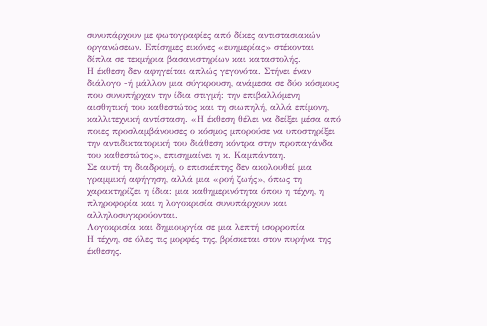συνυπάρχουν με φωτογραφίες από δίκες αντιστασιακών οργανώσεων. Επίσημες εικόνες «ευημερίας» στέκονται δίπλα σε τεκμήρια βασανιστηρίων και καταστολής.
Η έκθεση δεν αφηγείται απλώς γεγονότα. Στήνει έναν διάλογο -ή μάλλον μια σύγκρουση, ανάμεσα σε δύο κόσμους που συνυπήρχαν την ίδια στιγμή: την επιβαλλόμενη αισθητική του καθεστώτος και τη σιωπηλή, αλλά επίμονη, καλλιτεχνική αντίσταση. «Η έκθεση θέλει να δείξει μέσα από ποιες προσλαμβάνουσες ο κόσμος μπορούσε να υποστηρίξει την αντιδικτατορική του διάθεση κόντρα στην προπαγάνδα του καθεστώτος», επισημαίνει η κ. Καμπάνταη.
Σε αυτή τη διαδρομή, ο επισκέπτης δεν ακολουθεί μια γραμμική αφήγηση, αλλά μια «ροή ζωής», όπως τη χαρακτηρίζει η ίδια: μια καθημερινότητα όπου η τέχνη, η πληροφορία και η λογοκρισία συνυπάρχουν και αλληλοσυγκρούονται.
Λογοκρισία και δημιουργία σε μια λεπτή ισορροπία
Η τέχνη, σε όλες τις μορφές της, βρίσκεται στον πυρήνα της έκθεσης.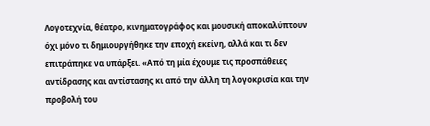Λογοτεχνία, θέατρο, κινηματογράφος και μουσική αποκαλύπτουν όχι μόνο τι δημιουργήθηκε την εποχή εκείνη, αλλά και τι δεν επιτράπηκε να υπάρξει. «Από τη μία έχουμε τις προσπάθειες αντίδρασης και αντίστασης κι από την άλλη τη λογοκρισία και την προβολή του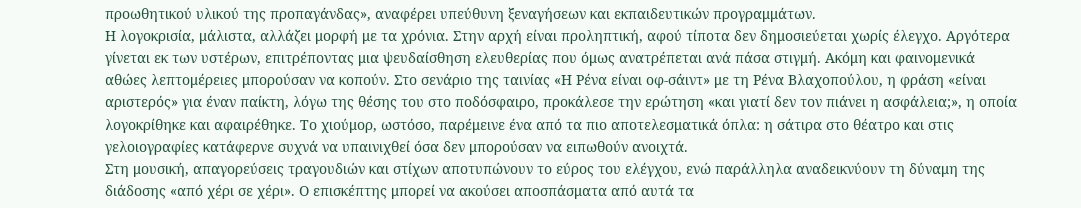προωθητικού υλικού της προπαγάνδας», αναφέρει υπεύθυνη ξεναγήσεων και εκπαιδευτικών προγραμμάτων.
Η λογοκρισία, μάλιστα, αλλάζει μορφή με τα χρόνια. Στην αρχή είναι προληπτική, αφού τίποτα δεν δημοσιεύεται χωρίς έλεγχο. Αργότερα γίνεται εκ των υστέρων, επιτρέποντας μια ψευδαίσθηση ελευθερίας που όμως ανατρέπεται ανά πάσα στιγμή. Ακόμη και φαινομενικά αθώες λεπτομέρειες μπορούσαν να κοπούν. Στο σενάριο της ταινίας «Η Ρένα είναι οφ-σάιντ» με τη Ρένα Βλαχοπούλου, η φράση «είναι αριστερός» για έναν παίκτη, λόγω της θέσης του στο ποδόσφαιρο, προκάλεσε την ερώτηση «και γιατί δεν τον πιάνει η ασφάλεια;», η οποία λογοκρίθηκε και αφαιρέθηκε. Το χιούμορ, ωστόσο, παρέμεινε ένα από τα πιο αποτελεσματικά όπλα: η σάτιρα στο θέατρο και στις γελοιογραφίες κατάφερνε συχνά να υπαινιχθεί όσα δεν μπορούσαν να ειπωθούν ανοιχτά.
Στη μουσική, απαγορεύσεις τραγουδιών και στίχων αποτυπώνουν το εύρος του ελέγχου, ενώ παράλληλα αναδεικνύουν τη δύναμη της διάδοσης «από χέρι σε χέρι». Ο επισκέπτης μπορεί να ακούσει αποσπάσματα από αυτά τα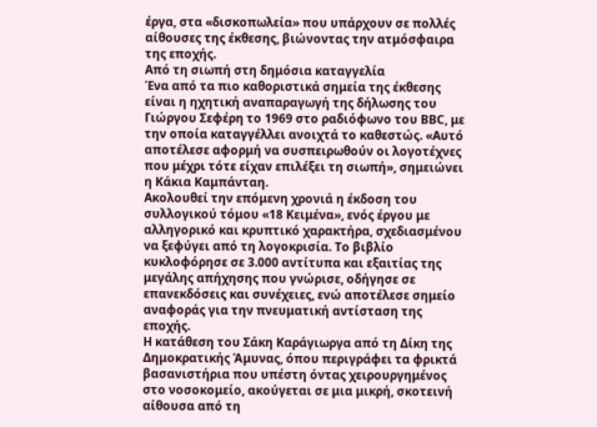έργα, στα «δισκοπωλεία» που υπάρχουν σε πολλές αίθουσες της έκθεσης, βιώνοντας την ατμόσφαιρα της εποχής.
Από τη σιωπή στη δημόσια καταγγελία
Ένα από τα πιο καθοριστικά σημεία της έκθεσης είναι η ηχητική αναπαραγωγή της δήλωσης του Γιώργου Σεφέρη το 1969 στο ραδιόφωνο του BBC, με την οποία καταγγέλλει ανοιχτά το καθεστώς. «Αυτό αποτέλεσε αφορμή να συσπειρωθούν οι λογοτέχνες που μέχρι τότε είχαν επιλέξει τη σιωπή», σημειώνει η Κάκια Καμπάνταη.
Ακολουθεί την επόμενη χρονιά η έκδοση του συλλογικού τόμου «18 Κειμένα», ενός έργου με αλληγορικό και κρυπτικό χαρακτήρα, σχεδιασμένου να ξεφύγει από τη λογοκρισία. Το βιβλίο κυκλοφόρησε σε 3.000 αντίτυπα και εξαιτίας της μεγάλης απήχησης που γνώρισε, οδήγησε σε επανεκδόσεις και συνέχειες, ενώ αποτέλεσε σημείο αναφοράς για την πνευματική αντίσταση της εποχής.
Η κατάθεση του Σάκη Καράγιωργα από τη Δίκη της Δημοκρατικής Άμυνας, όπου περιγράφει τα φρικτά βασανιστήρια που υπέστη όντας χειρουργημένος στο νοσοκομείο, ακούγεται σε μια μικρή, σκοτεινή αίθουσα από τη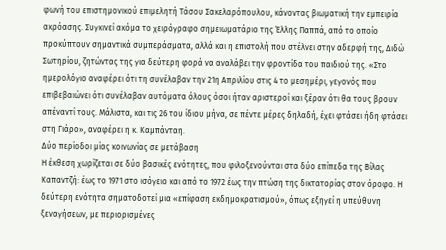φωνή του επιστημονικού επιμελητή Τάσου Σακελαρόπουλου, κάνοντας βιωματική την εμπειρία ακρόασης. Συγκινεί ακόμα το χειρόγραφο σημειωματάριο της Έλλης Παππά, από το οποίο προκύπτουν σημαντικά συμπεράσματα, αλλά και η επιστολή που στέλνει στην αδερφή της, Διδώ Σωτηρίου, ζητώντας της για δεύτερη φορά να αναλάβει την φροντίδα του παιδιού της. «Στο ημερολόγιο αναφέρει ότι τη συνέλαβαν την 21η Απριλίου στις 4 το μεσημέρι, γεγονός που επιβεβαιώνει ότι συνέλαβαν αυτόματα όλους όσοι ήταν αριστεροί και ξέραν ότι θα τους βρουν απέναντί τους. Μάλιστα, και τις 26 του ίδιου μήνα, σε πέντε μέρες δηλαδή, έχει φτάσει ήδη φτάσει στη Γιάρο», αναφέρει η κ. Καμπάνταη.
Δύο περίοδοι μίας κοινωνίας σε μετάβαση
Η έκθεση χωρίζεται σε δύο βασικές ενότητες, που φιλοξενούνται στα δύο επίπεδα της Βίλας Καπαντζή: έως το 1971 στο ισόγειο και από το 1972 έως την πτώση της δικτατορίας στον όροφο. Η δεύτερη ενότητα σηματοδοτεί μια «επίφαση εκδημοκρατισμού», όπως εξηγεί η υπεύθυνη ξεναγήσεων, με περιορισμένες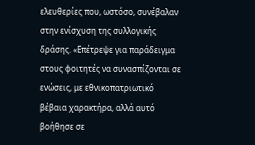ελευθερίες που, ωστόσο, συνέβαλαν στην ενίσχυση της συλλογικής δράσης. «Επέτρεψε για παράδειγμα στους φοιτητές να συνασπίζονται σε ενώσεις, με εθνικοπατριωτικό βέβαια χαρακτήρα, αλλά αυτό βοήθησε σε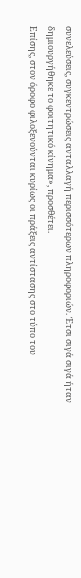συνελεύσεις, συγκεντρώσεις ανταλλαγή περισσότερων πληροφοριών. Έτσι σιγά σιγά ήταν δημιουργήθηκε το φοιτητικό κίνημα», προσθέτει.
Επίσης, στον όροφο φιλοξενούνται κυρίως οι πράξεις αντίστασης στο τύπο του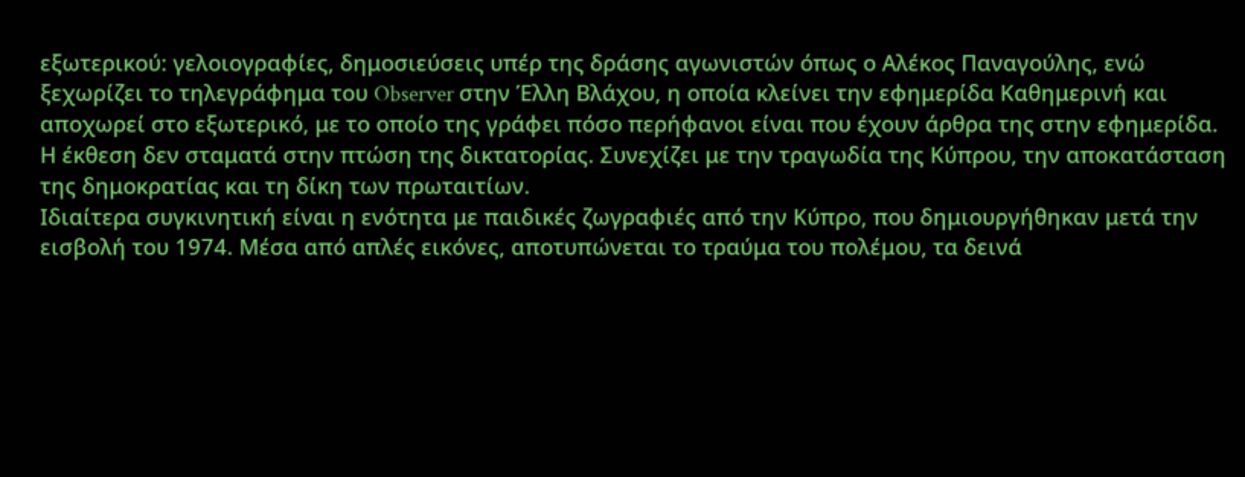εξωτερικού: γελοιογραφίες, δημοσιεύσεις υπέρ της δράσης αγωνιστών όπως ο Αλέκος Παναγούλης, ενώ ξεχωρίζει το τηλεγράφημα του Observer στην Έλλη Βλάχου, η οποία κλείνει την εφημερίδα Καθημερινή και αποχωρεί στο εξωτερικό, με το οποίο της γράφει πόσο περήφανοι είναι που έχουν άρθρα της στην εφημερίδα.
Η έκθεση δεν σταματά στην πτώση της δικτατορίας. Συνεχίζει με την τραγωδία της Κύπρου, την αποκατάσταση της δημοκρατίας και τη δίκη των πρωταιτίων.
Ιδιαίτερα συγκινητική είναι η ενότητα με παιδικές ζωγραφιές από την Κύπρο, που δημιουργήθηκαν μετά την εισβολή του 1974. Μέσα από απλές εικόνες, αποτυπώνεται το τραύμα του πολέμου, τα δεινά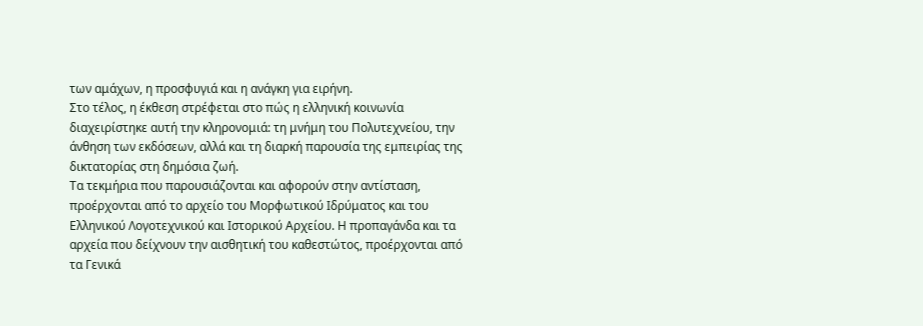των αμάχων, η προσφυγιά και η ανάγκη για ειρήνη.
Στο τέλος, η έκθεση στρέφεται στο πώς η ελληνική κοινωνία διαχειρίστηκε αυτή την κληρονομιά: τη μνήμη του Πολυτεχνείου, την άνθηση των εκδόσεων, αλλά και τη διαρκή παρουσία της εμπειρίας της δικτατορίας στη δημόσια ζωή.
Τα τεκμήρια που παρουσιάζονται και αφορούν στην αντίσταση, προέρχονται από το αρχείο του Μορφωτικού Ιδρύματος και του Ελληνικού Λογοτεχνικού και Ιστορικού Αρχείου. Η προπαγάνδα και τα αρχεία που δείχνουν την αισθητική του καθεστώτος, προέρχονται από τα Γενικά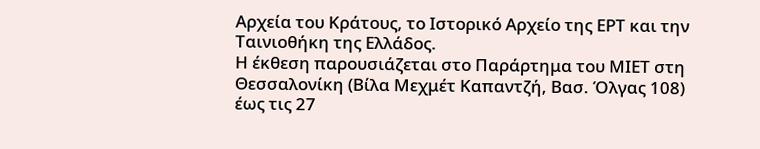Αρχεία του Κράτους, το Ιστορικό Αρχείο της ΕΡΤ και την Ταινιοθήκη της Ελλάδος.
Η έκθεση παρουσιάζεται στο Παράρτημα του ΜΙΕΤ στη Θεσσαλονίκη (Βίλα Μεχμέτ Καπαντζή, Βασ. Όλγας 108) έως τις 27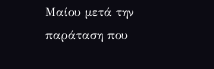Μαίου μετά την παράταση που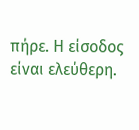πήρε. Η είσοδος είναι ελεύθερη.